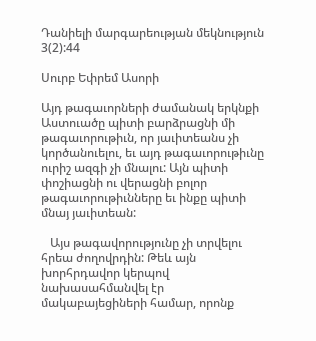Դանիելի մարգարեության մեկնություն 3(2):44

Սուրբ Եփրեմ Ասորի

Այդ թագաւորների ժամանակ երկնքի Աստուածը պիտի բարձրացնի մի թագաւորութիւն, որ յաւիտեանս չի կործանուելու, եւ այդ թագաւորութիւնը ուրիշ ազգի չի մնալու: Այն պիտի փոշիացնի ու վերացնի բոլոր թագաւորութիւնները եւ ինքը պիտի մնայ յաւիտեան:

   Այս թագավորությունը չի տրվելու հրեա ժողովրդին: Թեև այն խորհրդավոր կերպով նախասահմանվել էր մակաբայեցիների համար, որոնք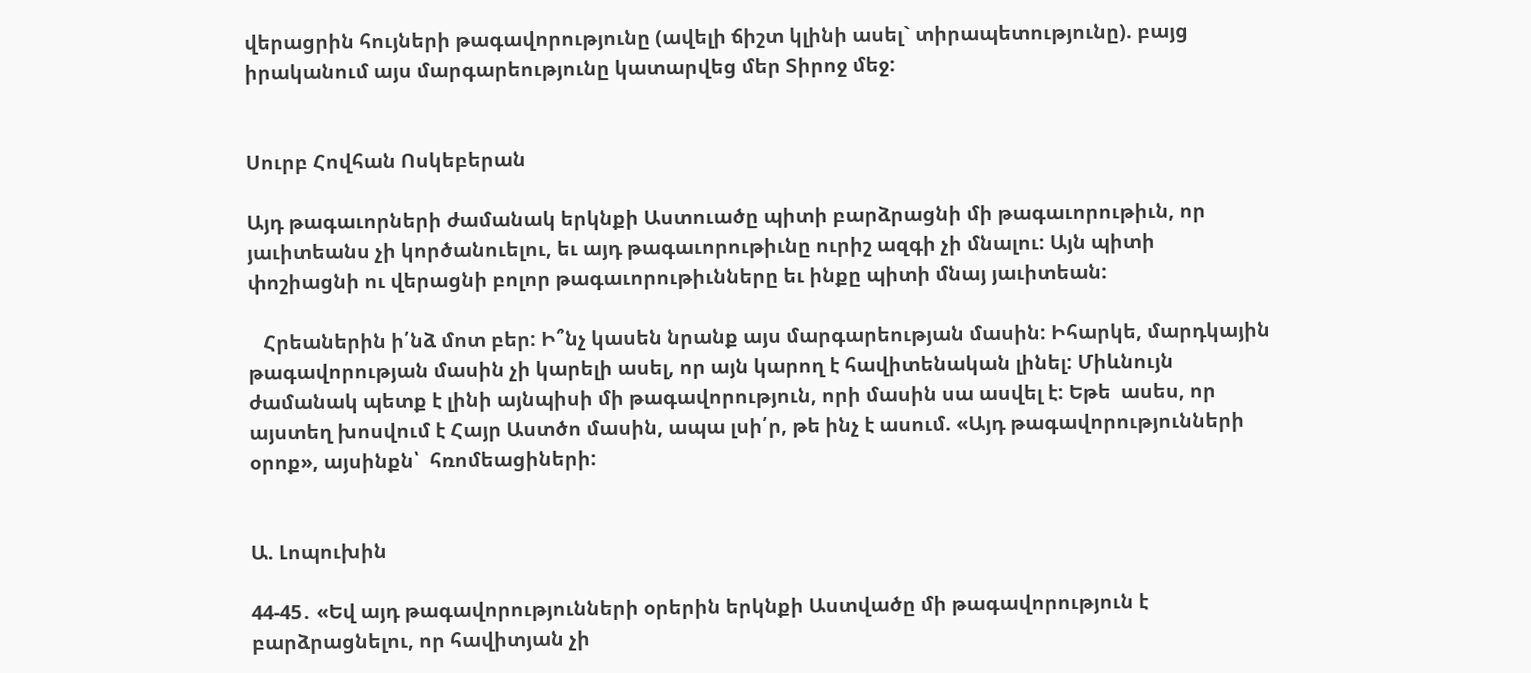վերացրին հույների թագավորությունը (ավելի ճիշտ կլինի ասել` տիրապետությունը). բայց իրականում այս մարգարեությունը կատարվեց մեր Տիրոջ մեջ:


Սուրբ Հովհան Ոսկեբերան

Այդ թագաւորների ժամանակ երկնքի Աստուածը պիտի բարձրացնի մի թագաւորութիւն, որ յաւիտեանս չի կործանուելու, եւ այդ թագաւորութիւնը ուրիշ ազգի չի մնալու: Այն պիտի փոշիացնի ու վերացնի բոլոր թագաւորութիւնները եւ ինքը պիտի մնայ յաւիտեան:

   Հրեաներին ի՛նձ մոտ բեր: Ի՞նչ կասեն նրանք այս մարգարեության մասին: Իհարկե, մարդկային թագավորության մասին չի կարելի ասել, որ այն կարող է հավիտենական լինել: Միևնույն ժամանակ պետք է լինի այնպիսի մի թագավորություն, որի մասին սա ասվել է: Եթե  ասես, որ այստեղ խոսվում է Հայր Աստծո մասին, ապա լսի՛ր, թե ինչ է ասում. «Այդ թագավորությունների օրոք», այսինքն՝  հռոմեացիների:


Ա. Լոպուխին

44-45․ «Եվ այդ թագավորությունների օրերին երկնքի Աստվածը մի թագավորություն է բարձրացնելու, որ հավիտյան չի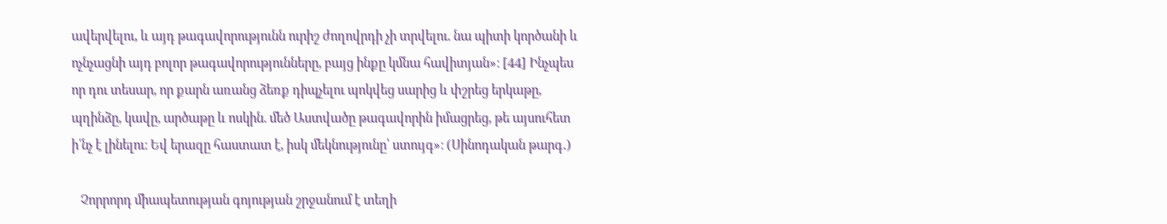ավերվելու, և այդ թագավորությունն ուրիշ ժողովրդի չի տրվելու. նա պիտի կործանի և ոչնչացնի այդ բոլոր թագավորությունները, բայց ինքը կմնա հավիտյան»։ [44] Ինչպես որ դու տեսար, որ քարն առանց ձեռք դիպչելու պոկվեց սարից և փշրեց երկաթը, պղինձը, կավը, արծաթը և ոսկին. մեծ Աստվածը թագավորին իմացրեց, թե այսուհետ ի՛նչ է լինելու։ Եվ երազը հաստատ է, իսկ մեկնությունը՝ ստույգ»։ (Սինոդական թարգ․)

   Չորրորդ միապետության գոյության շրջանում է տեղի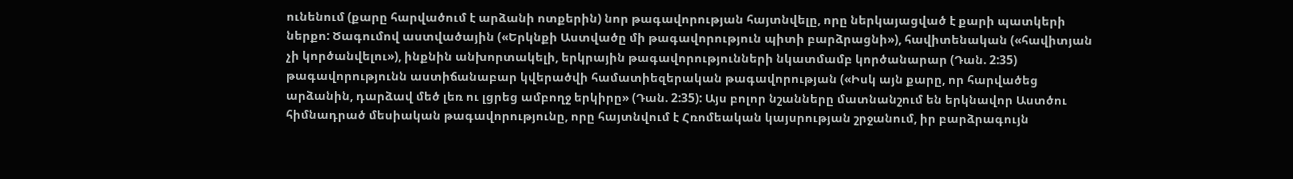ունենում (քարը հարվածում է արձանի ոտքերին) նոր թագավորության հայտնվելը, որը ներկայացված է քարի պատկերի ներքո: Ծագումով աստվածային («Երկնքի Աստվածը մի թագավորություն պիտի բարձրացնի»), հավիտենական («հավիտյան չի կործանվելու»), ինքնին անխորտակելի, երկրային թագավորությունների նկատմամբ կործանարար (Դան. 2:35) թագավորությունն աստիճանաբար կվերածվի համատիեզերական թագավորության («Իսկ այն քարը, որ հարվածեց արձանին, դարձավ մեծ լեռ ու լցրեց ամբողջ երկիրը» (Դան. 2:35): Այս բոլոր նշանները մատնանշում են երկնավոր Աստծու հիմնադրած մեսիական թագավորությունը, որը հայտնվում է Հռոմեական կայսրության շրջանում, իր բարձրագույն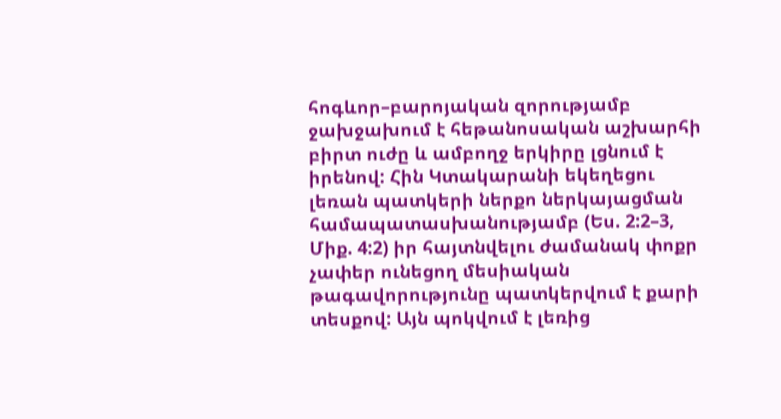հոգևոր–բարոյական զորությամբ ջախջախում է հեթանոսական աշխարհի բիրտ ուժը և ամբողջ երկիրը լցնում է իրենով: Հին Կտակարանի եկեղեցու լեռան պատկերի ներքո ներկայացման համապատասխանությամբ (Ես. 2:2–3, Միք. 4:2) իր հայտնվելու ժամանակ փոքր չափեր ունեցող մեսիական թագավորությունը պատկերվում է քարի տեսքով: Այն պոկվում է լեռից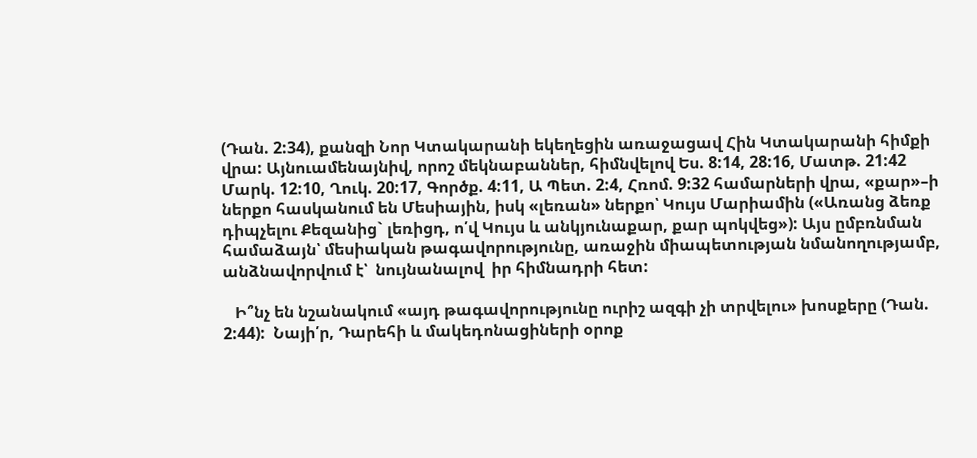(Դան. 2:34), քանզի Նոր Կտակարանի եկեղեցին առաջացավ Հին Կտակարանի հիմքի վրա: Այնուամենայնիվ, որոշ մեկնաբաններ, հիմնվելով Ես. 8:14, 28:16, Մատթ. 21:42 Մարկ. 12:10, Ղուկ. 20:17, Գործք. 4:11, Ա Պետ. 2:4, Հռոմ. 9:32 համարների վրա, «քար»–ի ներքո հասկանում են Մեսիային, իսկ «լեռան» ներքո՝ Կույս Մարիամին («Առանց ձեռք դիպչելու Քեզանից` լեռիցդ, ո՛վ Կույս և անկյունաքար, քար պոկվեց»): Այս ըմբռնման համաձայն՝ մեսիական թագավորությունը, առաջին միապետության նմանողությամբ,  անձնավորվում է՝  նույնանալով  իր հիմնադրի հետ:

   Ի՞նչ են նշանակում «այդ թագավորությունը ուրիշ ազգի չի տրվելու» խոսքերը (Դան. 2:44):  Նայի՛ր, Դարեհի և մակեդոնացիների օրոք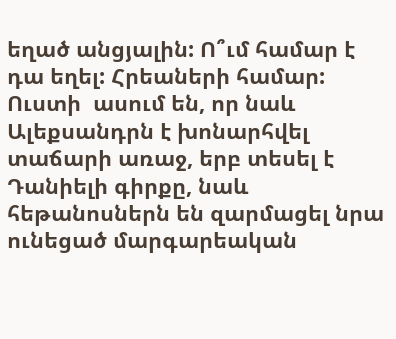եղած անցյալին: Ո՞ւմ համար է դա եղել: Հրեաների համար: Ուստի  ասում են, որ նաև Ալեքսանդրն է խոնարհվել տաճարի առաջ, երբ տեսել է Դանիելի գիրքը, նաև հեթանոսներն են զարմացել նրա ունեցած մարգարեական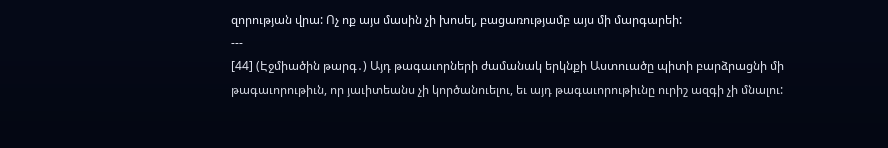զորության վրա: Ոչ ոք այս մասին չի խոսել, բացառությամբ այս մի մարգարեի:
---
[44] (Էջմիածին թարգ․) Այդ թագաւորների ժամանակ երկնքի Աստուածը պիտի բարձրացնի մի թագաւորութիւն, որ յաւիտեանս չի կործանուելու, եւ այդ թագաւորութիւնը ուրիշ ազգի չի մնալու: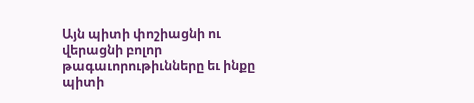Այն պիտի փոշիացնի ու վերացնի բոլոր թագաւորութիւնները եւ ինքը պիտի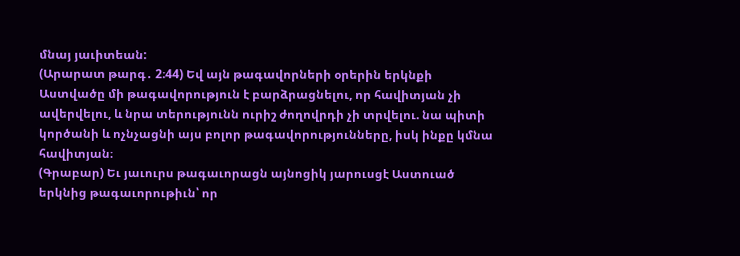մնայ յաւիտեան:
(Արարատ թարգ․ 2։44) Եվ այն թագավորների օրերին երկնքի Աստվածը մի թագավորություն է բարձրացնելու, որ հավիտյան չի ավերվելու, և նրա տերությունն ուրիշ ժողովրդի չի տրվելու. նա պիտի կործանի և ոչնչացնի այս բոլոր թագավորությունները, իսկ ինքը կմնա հավիտյան։
(Գրաբար) Եւ յաւուրս թագաւորացն այնոցիկ յարուսցէ Աստուած երկնից թագաւորութիւն՝ որ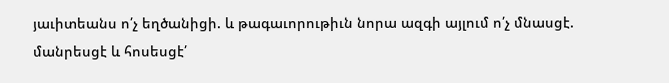յաւիտեանս ո՛չ եղծանիցի. և թագաւորութիւն նորա ազգի այլում ո՛չ մնասցէ. մանրեսցէ և հոսեսցէ՛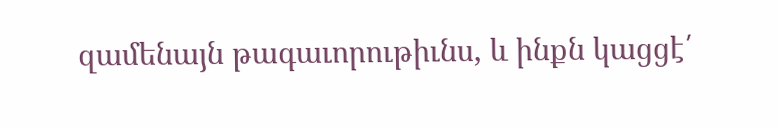զամենայն թագաւորութիւնս, և ինքն կացցէ՛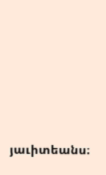յաւիտեանս։